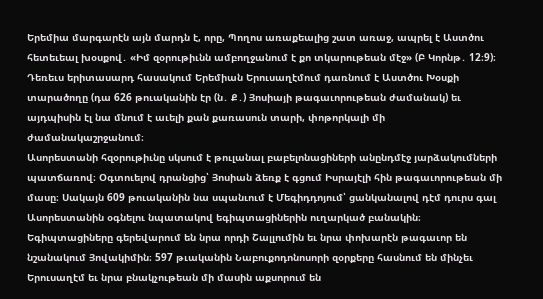Երեմիա մարգարէն այն մարդն է, որը, Պողոս առաքեալից շատ առաջ, ապրել է Աստծու հետեւեալ խօսքով․ «Իմ զօրութիւնն ամբողջանում է քո տկարութեան մէջ» (Բ Կորնթ․ 12։9)։
Դեռեւս երիտասարդ հասակում Երեմիան Երուսաղէմում դառնում է Աստծու Խօսքի տարածողը (դա 626 թուականին էր (ն․ Ք․) Յոսիայի թագաւորութեան ժամանակ) եւ այդպիսին էլ նա մնում է աւելի քան քառասուն տարի, փոթորկալի մի ժամանակաշրջանում։
Ասորեստանի հզօրութիւնը սկսում է թուլանալ բաբելոնացիների անընդմէջ յարձակումների պատճառով։ Օգտուելով դրանցից՝ Յոսիան ձեռք է գցում Իսրայէլի հին թագաւորութեան մի մասը։ Սակայն 609 թուականին նա սպանւում է Մեգիդդոյում՝ ցանկանալով դէմ դուրս գալ Ասորեստանին օգնելու նպատակով եգիպտացիներին ուղարկած բանակին։ Եգիպտացիները գերեվարում են նրա որդի Շալլումին եւ նրա փոխարէն թագաւոր են նշանակում Յովակիմին։ 597 թւականին Նաբուքոդոնոսորի զօրքերը հասնում են մինչեւ Երուսաղէմ եւ նրա բնակչութեան մի մասին աքսորում են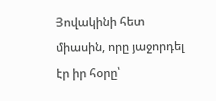Յովակինի հետ միասին, որը յաջորդել էր իր հօրը՝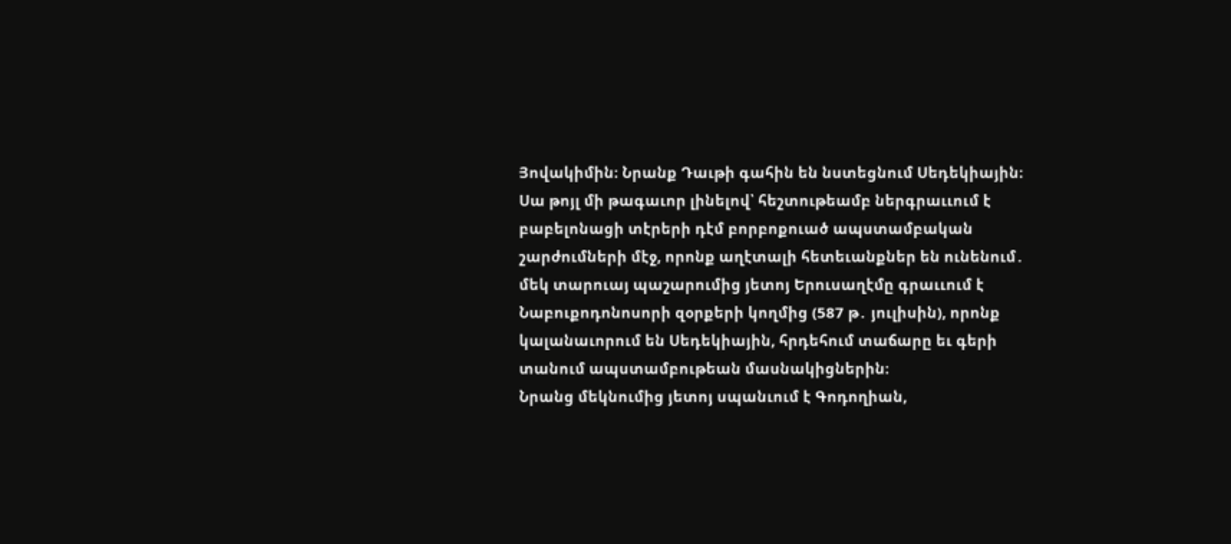Յովակիմին։ Նրանք Դաւթի գահին են նստեցնում Սեդեկիային։ Սա թոյլ մի թագաւոր լինելով՝ հեշտութեամբ ներգրաււում է բաբելոնացի տէրերի դէմ բորբոքուած ապստամբական շարժումների մէջ, որոնք աղէտալի հետեւանքներ են ունենում․ մեկ տարուայ պաշարումից յետոյ Երուսաղէմը գրաււում է Նաբուքոդոնոսորի զօրքերի կողմից (587 թ․ յուլիսին), որոնք կալանաւորում են Սեդեկիային, հրդեհում տաճարը եւ գերի տանում ապստամբութեան մասնակիցներին։
Նրանց մեկնումից յետոյ սպանւում է Գոդողիան,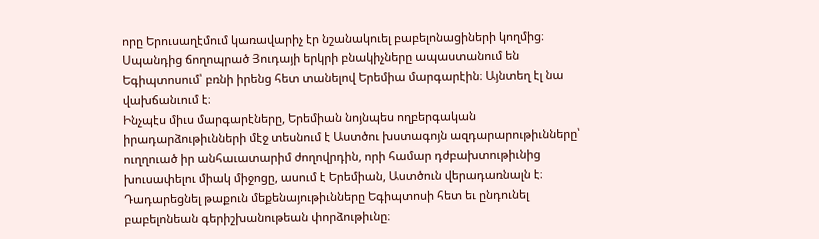որը Երուսաղէմում կառավարիչ էր նշանակուել բաբելոնացիների կողմից։ Սպանդից ճողոպրած Յուդայի երկրի բնակիչները ապաստանում են Եգիպտոսում՝ բռնի իրենց հետ տանելով Երեմիա մարգարէին։ Այնտեղ էլ նա վախճանւում է։
Ինչպէս միւս մարգարէները, Երեմիան նոյնպես ողբերգական իրադարձութիւնների մէջ տեսնում է Աստծու խստագոյն ազդարարութիւնները՝ ուղղուած իր անհաւատարիմ ժողովրդին, որի համար դժբախտութիւնից խուսափելու միակ միջոցը, ասում է Երեմիան, Աստծուն վերադառնալն է։ Դադարեցնել թաքուն մեքենայութիւնները Եգիպտոսի հետ եւ ընդունել բաբելոնեան գերիշխանութեան փորձութիւնը։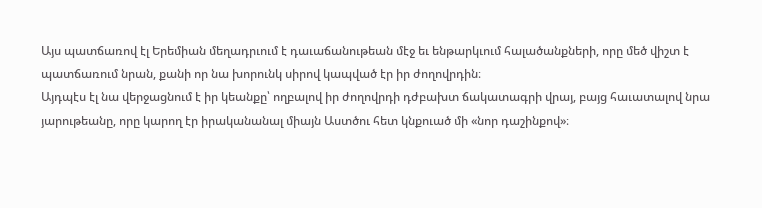Այս պատճառով էլ Երեմիան մեղադրւում է դաւաճանութեան մէջ եւ ենթարկւում հալածանքների, որը մեծ վիշտ է պատճառում նրան, քանի որ նա խորունկ սիրով կապված էր իր ժողովրդին։
Այդպէս էլ նա վերջացնում է իր կեանքը՝ ողբալով իր ժողովրդի դժբախտ ճակատագրի վրայ, բայց հաւատալով նրա յարութեանը, որը կարող էր իրականանալ միայն Աստծու հետ կնքուած մի «նոր դաշինքով»։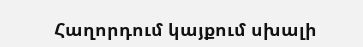Հաղորդում կայքում սխալի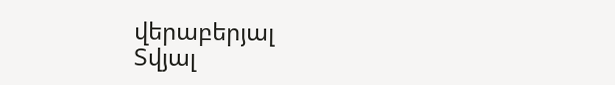վերաբերյալ
Տվյալ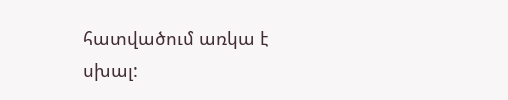հատվածում առկա է սխալ: